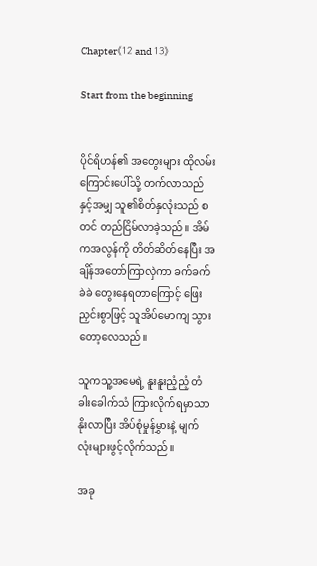Chapter《12 and 13》

Start from the beginning


ပိုင်ရိဟန်၏ အတွေးများ ထိုလမ်းကြောင်းပေါ်သို့ တက်လာသည်နှင့်အမျှ သူ၏စိတ်နှလုံးသည် စတင် တည်ငြိမ်လာခဲ့သည်။ အိမ်ကအလွန်ကို တိတ်ဆိတ်နေပြီး အချိန်အတော်ကြာလှဲကာ ခက်ခက်ခဲခဲ တွေးနေရတာကြောင့် ဖြေးညှင်းစွာဖြင့် သူအိပ်မောကျ သွားတော့လေသည်။

သူကသူ့အမေရဲ့ နူးနူးညံ့ညံ့ တံခါးခေါက်သံ ကြားလိုက်ရမှာသာ နိုးလာပြီး အိပ်စုံမှုန်မွှားနဲ့ မျက်လုံးများဖွင့်လိုက်သည်။

အခု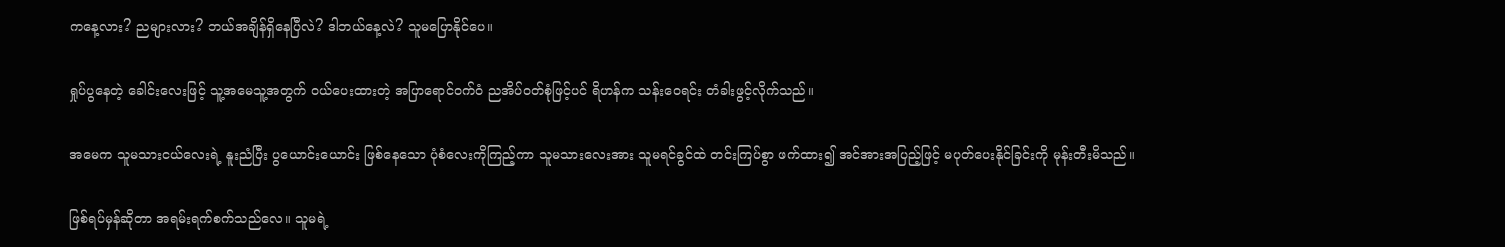ကနေ့လား? ညများလား? ဘယ်အချိန်ရှိနေပြီလဲ? ဒါဘယ်နေ့လဲ? သူမပြောနိုင်ပေ။

ရှုပ်ပွနေတဲ့ ခေါင်းလေးဖြင့် သူ့အမေသူ့အတွက် ဝယ်ပေးထားတဲ့ အပြာရောင်ဝက်ဝံ ညအိပ်ဝတ်စုံဖြင့်ပင် ရိဟန်က သန်းဝေရင်း တံခါးဖွင့်လိုက်သည်။

အမေက သူမသားငယ်လေးရဲ့ နူးညံပြီး ပွယောင်းယောင်း ဖြစ်နေသော ပုံစံလေးကိုကြည့်ကာ သူမသားလေးအား သူမရင်ခွင်ထဲ တင်းကြပ်စွာ ဖက်ထား၍ အင်အားအပြည့်ဖြင့် မပုတ်ပေးနိုင်ခြင်းကို မုန်းတီးမိသည်။

ဖြစ်ရပ်မှန်ဆိုတာ အရမ်းရက်စက်သည်လေ။ သူမရဲ့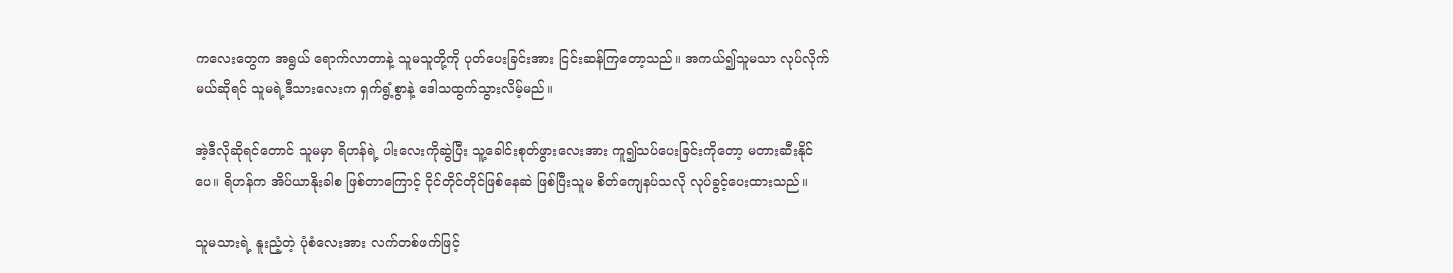ကလေးတွေက အရွယ် ရောက်လာတာနဲ့ သူမသူတို့ကို ပုတ်ပေးခြင်းအား ငြင်းဆန်ကြတော့သည်။ အကယ်၍သူမသာ လုပ်လိုက်မယ်ဆိုရင် သူမရဲ့ဒီသားလေးက ရှက်ရွံ့စွာနဲ့ ဒေါသထွက်သွားလိမ့်မည်။

အဲ့ဒီလိုဆိုရင်တောင် သူမမှာ ရိဟန်ရဲ့ ပါးလေးကိုဆွဲပြီး သူ့ခေါင်းစုတ်ဖွားလေးအား ကူ၍သပ်ပေးခြင်းကိုတော့ မတားဆီးနိုင်ပေ။ ရိဟန်က အိပ်ယာနိုးခါစ ဖြစ်တာကြောင့် ငိုင်တိုင်တိုင်ဖြစ်နေဆဲ ဖြစ်ပြီးသူမ စိတ်ကျေနပ်သလို လုပ်ခွင့်ပေးထားသည်။

သူမသားရဲ့ နူးညံ့တဲ့ ပုံစံလေးအား လက်တစ်ဖက်ဖြင့်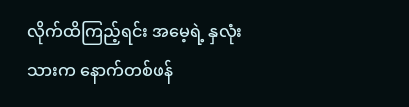လိုက်ထိကြည့်ရင်း အမေ့ရဲ့ နှလုံးသားက နောက်တစ်ဖန်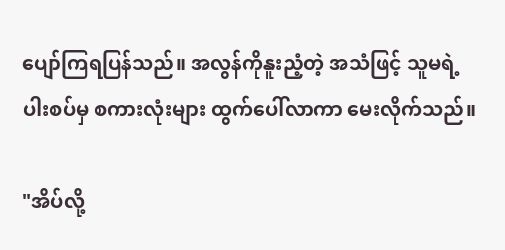ပျော်ကြရပြန်သည်။ အလွန်ကိုနူးညံ့တဲ့ အသံဖြင့် သူမရဲ့ပါးစပ်မှ စကားလုံးများ ထွက်ပေါ်လာကာ မေးလိုက်သည်။

"အိပ်လို့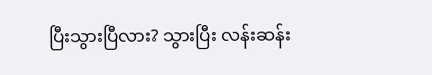ပြီးသွားပြီလား? သွားပြီး လန်းဆန်း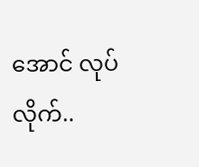အောင် လုပ်လိုက်..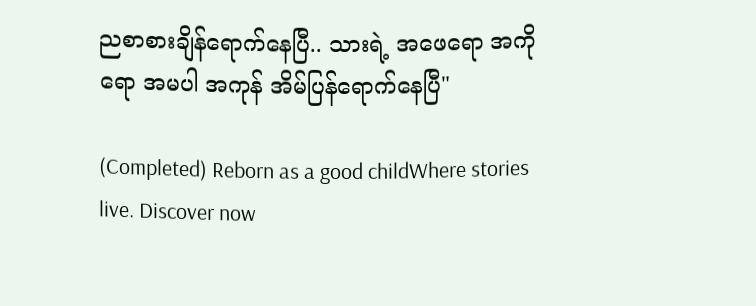ညစာစားချိန်ရောက်နေပြီ.. သားရဲ့ အဖေရော အကိုရော အမပါ အကုန် အိမ်ပြန်ရောက်နေပြီ"

(Completed) Reborn as a good childWhere stories live. Discover now